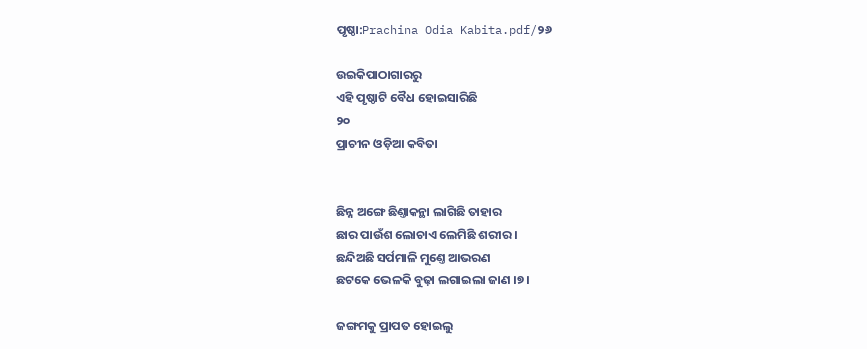ପୃଷ୍ଠା:Prachina Odia Kabita.pdf/୨୬

ଉଇକିପାଠାଗାର‌ରୁ
ଏହି ପୃଷ୍ଠାଟି ବୈଧ ହୋଇସାରିଛି
୨୦
ପ୍ରାଚୀନ ଓଡ଼ିଆ କବିତା


ଛିନ୍ନ ଅଙ୍ଗେ ଛିଣ୍ତାକନ୍ଥା ଲାଗିଛି ତାହାର
ଛାର ପାଉଁଶ ଲୋଚାଏ ଲେମିଛି ଶରୀର ।
ଛନ୍ଦିଅଛି ସର୍ପମାଳି ମୁଣ୍ତେ ଆଭରଣ
ଛଟକେ ଭେଳକି ବୁଢ଼ା ଲଗାଇଲା ଜାଣ ।୭।

ଜଙ୍ଗମକୁ ପ୍ରାପତ ହୋଇଲୁ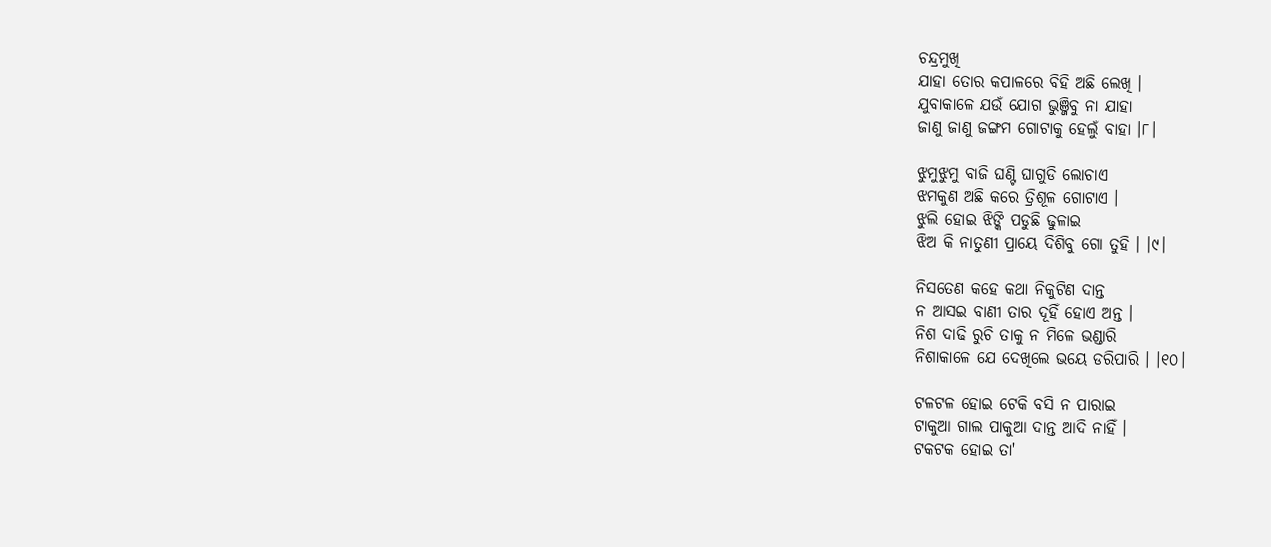ଚନ୍ଦ୍ରମୁଖି
ଯାହା ତୋର କପାଳରେ ବି‌ହି ଅଛି ଲେଖି ।
ଯୁବାକାଳେ ଯଉଁ ଯୋଗ ଭୁଞ୍ଜିବୁ ନା ଯାହା
ଜାଣୁ ଜାଣୁ ଜଙ୍ଗମ ଗୋଟାକୁ ହେଲୁଁ ବାହା ।୮।

ଝୁମୁଝୁମୁ ବାଜି ଘଣ୍ଟି ଘାଗୁଡି ଲୋଚାଏ
ଝମକୁଣ ଅଛି କରେ ତ୍ରିଶୂଳ ଗୋଟାଏ ।
ଝୁଲି ହୋଇ ଝିଙ୍କି ପଡୁଛି ଢୁଳାଇ
ଝିଅ କି ନାତୁଣୀ ପ୍ରାୟେ ଦିଶିବୁ ଗୋ ତୁହି । ।୯।

ନିସତେଣ କହେ କଥା ନିକୁଟିଣ ଦାନ୍ତ
ନ ଆସଇ ବାଣୀ ତାର ଦୂହିଁ ହୋଏ ଅନ୍ତ ।
ନିଶ ଦାଢି ରୁଚି ତାକୁ ନ ମିଳେ ଭଣ୍ଡାରି
ନିଶାକାଳେ ଯେ ଦେଖିଲେ ଭୟେ ଡରିପାରି । ।୧୦।

ଟଳଟଳ ହୋଇ ଟେକି ବସି ନ ପାରାଇ
ଟାକୁଆ ଗାଲ ପାକୁଆ ଦାନ୍ତ ଆଦି ନାହିଁ ।
ଟକଟକ ହୋଇ ତା'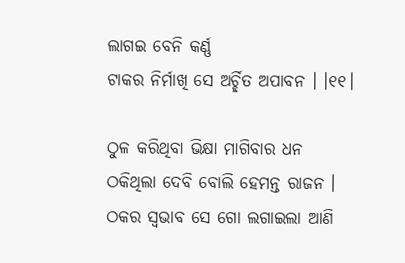ଲାଗଇ ବେନି କର୍ଣ୍ଣ
ଟାକର ନିର୍ମାଖି ସେ ଅର୍ଚ୍ଛିତ ଅପାବନ । ।୧୧।

ଠୁଳ କରିଥିବା ଭିକ୍ଷା ମାଗିବାର ଧନ
ଠକିଥିଲା ଦେବି ବୋଲି ହେମନ୍ତ ରାଜନ ।
ଠକର ସ୍ୱଭାବ ସେ ଗୋ ଲଗାଇଲା ଆଣି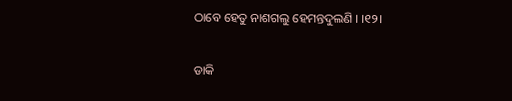ଠାବେ ହେତୁ ନାଶଗଲୁ ହେମନ୍ତଦୁଲଣି । ।୧୨।

ଡାକି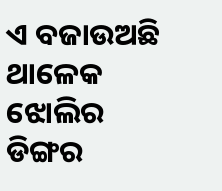ଏ ବଜାଉଅଛି ଥାଳେକ ଝୋଲିର
ଡିଙ୍ଗର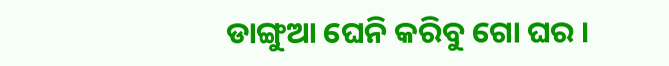ଡାଙ୍ଗୁଆ ଘେନି କରିବୁ ଗୋ ଘର ।